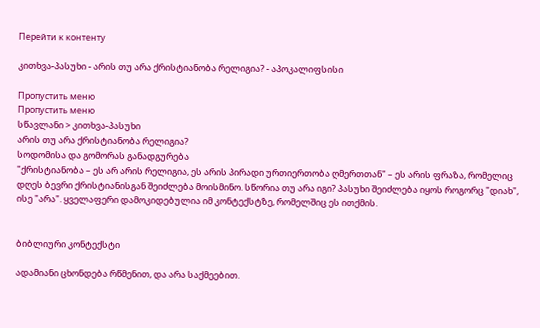Перейти к контенту

კითხვა-პასუხი - არის თუ არა ქრისტიანობა რელიგია? - აპოკალიფსისი

Пропустить меню
Пропустить меню
სწავლანი > კითხვა-პასუხი
არის თუ არა ქრისტიანობა რელიგია?
სოდომისა და გომორას განადგურება
"ქრისტიანობა – ეს არ არის რელიგია, ეს არის პირადი ურთიერთობა ღმერთთან" – ეს არის ფრაზა, რომელიც დღეს ბევრი ქრისტიანისგან შეიძლება მოისმინო. სწორია თუ არა იგი? პასუხი შეიძლება იყოს როგორც "დიახ", ისე "არა". ყველაფერი დამოკიდებულია იმ კონტექსტზე, რომელშიც ეს ითქმის.


ბიბლიური კონტექსტი

ადამიანი ცხონდება რწმენით, და არა საქმეებით.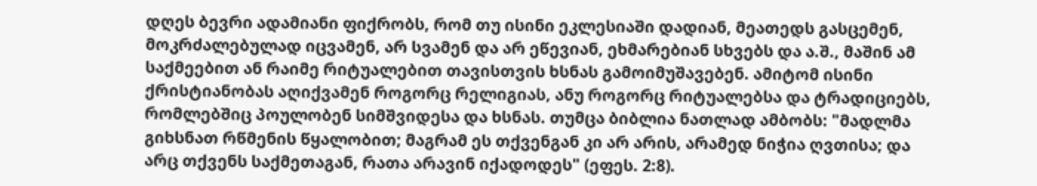დღეს ბევრი ადამიანი ფიქრობს, რომ თუ ისინი ეკლესიაში დადიან, მეათედს გასცემენ, მოკრძალებულად იცვამენ, არ სვამენ და არ ეწევიან, ეხმარებიან სხვებს და ა.შ., მაშინ ამ საქმეებით ან რაიმე რიტუალებით თავისთვის ხსნას გამოიმუშავებენ. ამიტომ ისინი ქრისტიანობას აღიქვამენ როგორც რელიგიას, ანუ როგორც რიტუალებსა და ტრადიციებს, რომლებშიც პოულობენ სიმშვიდესა და ხსნას. თუმცა ბიბლია ნათლად ამბობს: "მადლმა გიხსნათ რწმენის წყალობით; მაგრამ ეს თქვენგან კი არ არის, არამედ ნიჭია ღვთისა; და არც თქვენს საქმეთაგან, რათა არავინ იქადოდეს" (ეფეს. 2:8).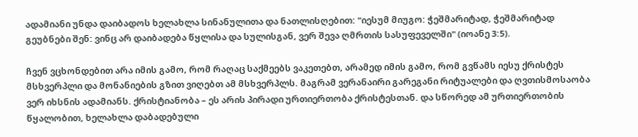ადამიანი უნდა დაიბადოს ხელახლა სინანულითა და ნათლისღებით: "იესუმ მიუგო: ჭეშმარიტად, ჭეშმარიტად გეუბნები შენ: ვინც არ დაიბადება წყლისა და სულისგან, ვერ შევა ღმრთის სასუფეველში" (იოანე 3:5).

ჩვენ ვცხონდებით არა იმის გამო, რომ რაღაც საქმეებს ვაკეთებთ, არამედ იმის გამო, რომ გვწამს იესუ ქრისტეს მსხვერპლი და მონანიების გზით ვიღებთ ამ მსხვერპლს. მაგრამ ვერანაირი გარეგანი რიტუალები და ღვთისმოსაობა ვერ იხსნის ადამიანს. ქრისტიანობა – ეს არის პირადი ურთიერთობა ქრისტესთან. და სწორედ ამ ურთიერთობის წყალობით, ხელახლა დაბადებული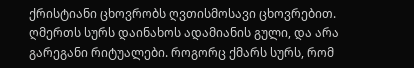ქრისტიანი ცხოვრობს ღვთისმოსავი ცხოვრებით. ღმერთს სურს დაინახოს ადამიანის გული, და არა გარეგანი რიტუალები. როგორც ქმარს სურს, რომ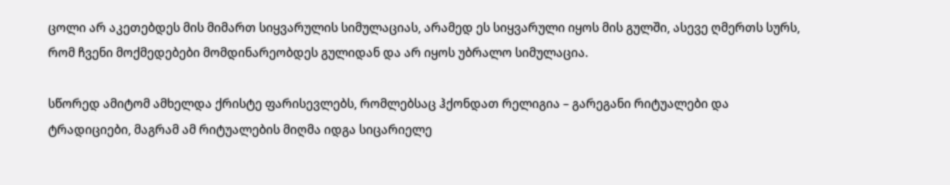ცოლი არ აკეთებდეს მის მიმართ სიყვარულის სიმულაციას, არამედ ეს სიყვარული იყოს მის გულში, ასევე ღმერთს სურს, რომ ჩვენი მოქმედებები მომდინარეობდეს გულიდან და არ იყოს უბრალო სიმულაცია.

სწორედ ამიტომ ამხელდა ქრისტე ფარისევლებს, რომლებსაც ჰქონდათ რელიგია – გარეგანი რიტუალები და ტრადიციები, მაგრამ ამ რიტუალების მიღმა იდგა სიცარიელე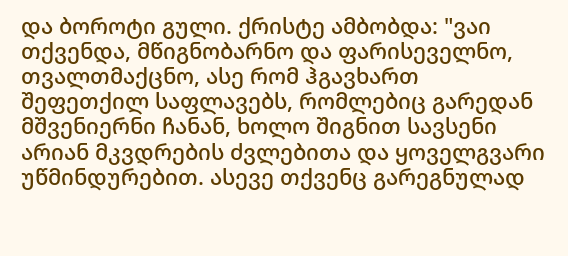და ბოროტი გული. ქრისტე ამბობდა: "ვაი თქვენდა, მწიგნობარნო და ფარისეველნო, თვალთმაქცნო, ასე რომ ჰგავხართ შეფეთქილ საფლავებს, რომლებიც გარედან მშვენიერნი ჩანან, ხოლო შიგნით სავსენი არიან მკვდრების ძვლებითა და ყოველგვარი უწმინდურებით. ასევე თქვენც გარეგნულად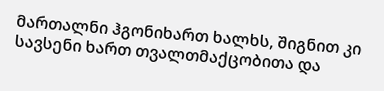მართალნი ჰგონიხართ ხალხს, შიგნით კი სავსენი ხართ თვალთმაქცობითა და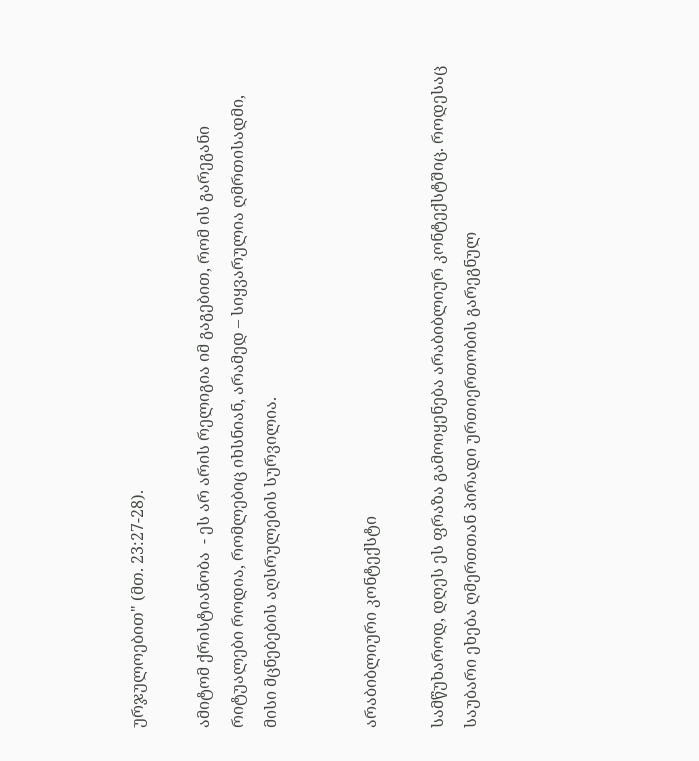ურჯულოებით" (მთ. 23:27-28).

ამიტომ ქრისტიანობა  - ეს არ არის რელიგია იმ გაგებით, რომ ის გარეგანი რიტუალები როდია, რომლებიც იხსნიან, არამედ – სიყვარულია ღმრთისადმი, მისი მცნებების აღსრულების სურვილია.


არაბიბლიური კონტექსტი

სამწუხაროდ, დღეს ეს ფრაზა გამოიყენება არაბიბლიურ კონტექსტშიც. როდესაც საუბარი ეხება ღმერთთან პირადი ურთიერთობის გარეგნულ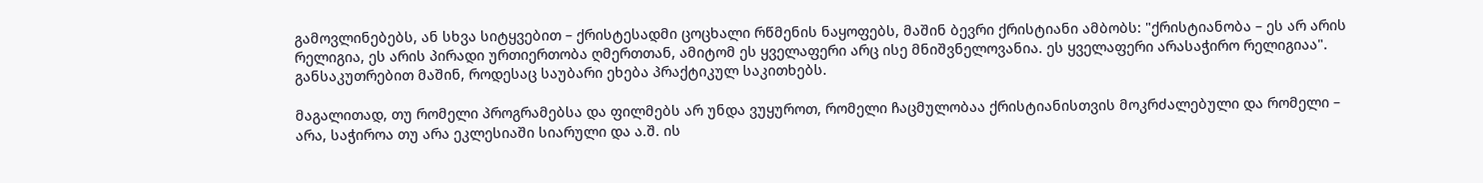გამოვლინებებს, ან სხვა სიტყვებით – ქრისტესადმი ცოცხალი რწმენის ნაყოფებს, მაშინ ბევრი ქრისტიანი ამბობს: "ქრისტიანობა – ეს არ არის რელიგია, ეს არის პირადი ურთიერთობა ღმერთთან, ამიტომ ეს ყველაფერი არც ისე მნიშვნელოვანია. ეს ყველაფერი არასაჭირო რელიგიაა". განსაკუთრებით მაშინ, როდესაც საუბარი ეხება პრაქტიკულ საკითხებს.

მაგალითად, თუ რომელი პროგრამებსა და ფილმებს არ უნდა ვუყუროთ, რომელი ჩაცმულობაა ქრისტიანისთვის მოკრძალებული და რომელი – არა, საჭიროა თუ არა ეკლესიაში სიარული და ა.შ. ის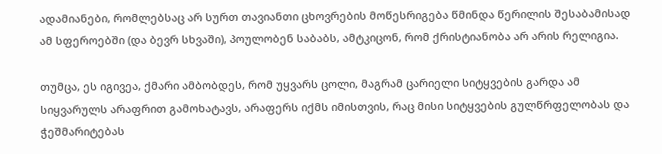ადამიანები, რომლებსაც არ სურთ თავიანთი ცხოვრების მოწესრიგება წმინდა წერილის შესაბამისად ამ სფეროებში (და ბევრ სხვაში), პოულობენ საბაბს, ამტკიცონ, რომ ქრისტიანობა არ არის რელიგია.

თუმცა, ეს იგივეა, ქმარი ამბობდეს, რომ უყვარს ცოლი, მაგრამ ცარიელი სიტყვების გარდა ამ სიყვარულს არაფრით გამოხატავს, არაფერს იქმს იმისთვის, რაც მისი სიტყვების გულწრფელობას და ჭეშმარიტებას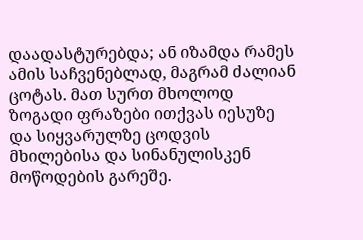დაადასტურებდა; ან იზამდა რამეს ამის საჩვენებლად, მაგრამ ძალიან ცოტას. მათ სურთ მხოლოდ ზოგადი ფრაზები ითქვას იესუზე და სიყვარულზე ცოდვის მხილებისა და სინანულისკენ მოწოდების გარეშე.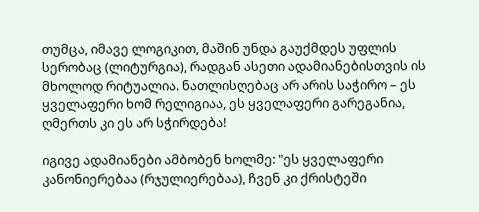თუმცა, იმავე ლოგიკით, მაშინ უნდა გაუქმდეს უფლის სერობაც (ლიტურგია), რადგან ასეთი ადამიანებისთვის ის მხოლოდ რიტუალია. ნათლისღებაც არ არის საჭირო – ეს ყველაფერი ხომ რელიგიაა, ეს ყველაფერი გარეგანია, ღმერთს კი ეს არ სჭირდება!

იგივე ადამიანები ამბობენ ხოლმე: "ეს ყველაფერი კანონიერებაა (რჯულიერებაა), ჩვენ კი ქრისტეში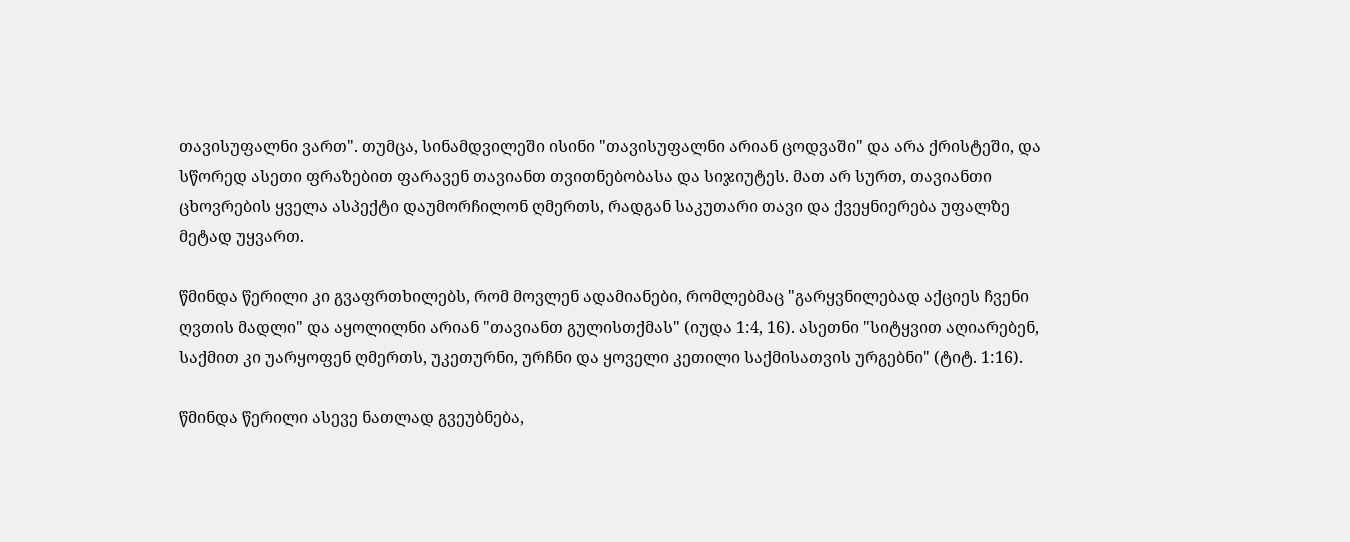თავისუფალნი ვართ". თუმცა, სინამდვილეში ისინი "თავისუფალნი არიან ცოდვაში" და არა ქრისტეში, და სწორედ ასეთი ფრაზებით ფარავენ თავიანთ თვითნებობასა და სიჯიუტეს. მათ არ სურთ, თავიანთი ცხოვრების ყველა ასპექტი დაუმორჩილონ ღმერთს, რადგან საკუთარი თავი და ქვეყნიერება უფალზე მეტად უყვართ.

წმინდა წერილი კი გვაფრთხილებს, რომ მოვლენ ადამიანები, რომლებმაც "გარყვნილებად აქციეს ჩვენი ღვთის მადლი" და აყოლილნი არიან "თავიანთ გულისთქმას" (იუდა 1:4, 16). ასეთნი "სიტყვით აღიარებენ, საქმით კი უარყოფენ ღმერთს, უკეთურნი, ურჩნი და ყოველი კეთილი საქმისათვის ურგებნი" (ტიტ. 1:16).

წმინდა წერილი ასევე ნათლად გვეუბნება,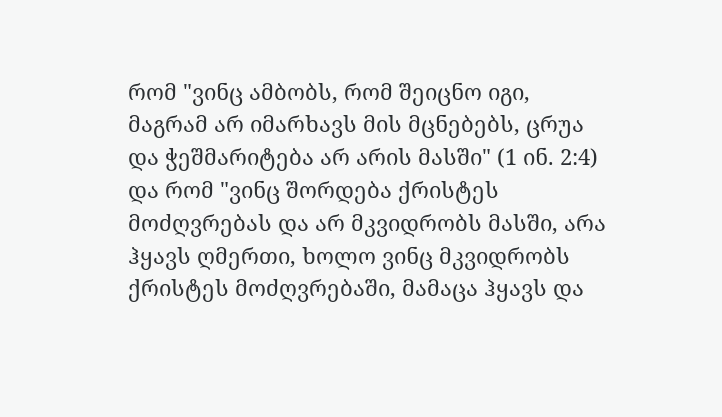რომ "ვინც ამბობს, რომ შეიცნო იგი, მაგრამ არ იმარხავს მის მცნებებს, ცრუა და ჭეშმარიტება არ არის მასში" (1 ინ. 2:4) და რომ "ვინც შორდება ქრისტეს მოძღვრებას და არ მკვიდრობს მასში, არა ჰყავს ღმერთი, ხოლო ვინც მკვიდრობს ქრისტეს მოძღვრებაში, მამაცა ჰყავს და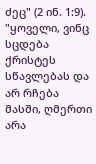ძეც" (2 ინ. 1:9). "ყოველი, ვინც სცდება ქრისტეს სწავლებას და არ რჩება მასში, ღმერთი არა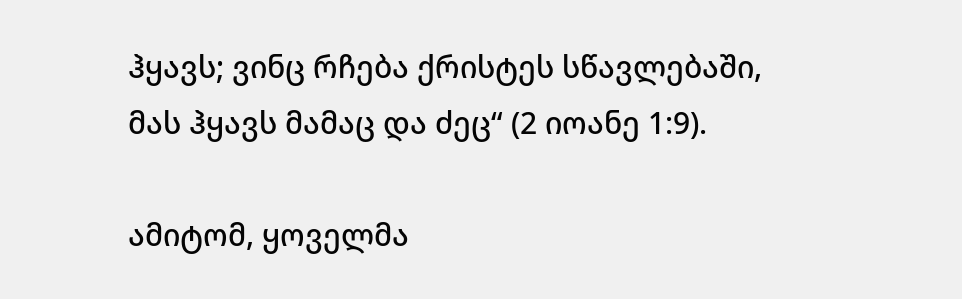ჰყავს; ვინც რჩება ქრისტეს სწავლებაში, მას ჰყავს მამაც და ძეც“ (2 იოანე 1:9).

ამიტომ, ყოველმა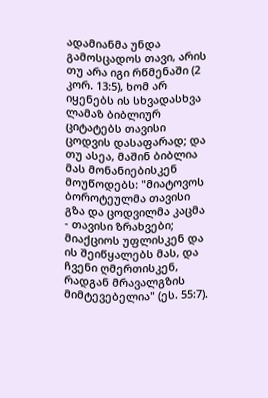ადამიანმა უნდა გამოსცადოს თავი, არის თუ არა იგი რწმენაში (2 კორ. 13:5), ხომ არ იყენებს ის სხვადასხვა ლამაზ ბიბლიურ ციტატებს თავისი ცოდვის დასაფარად; და თუ ასეა, მაშინ ბიბლია მას მონანიებისკენ მოუწოდებს: "მიატოვოს ბოროტეულმა თავისი გზა და ცოდვილმა კაცმა - თავისი ზრახვები; მიაქციოს უფლისკენ და ის შეიწყალებს მას, და ჩვენი ღმერთისკენ, რადგან მრავალგზის მიმტევებელია" (ეს. 55:7).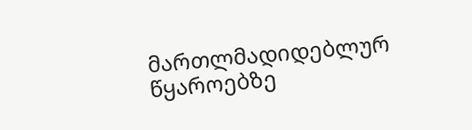მართლმადიდებლურ წყაროებზე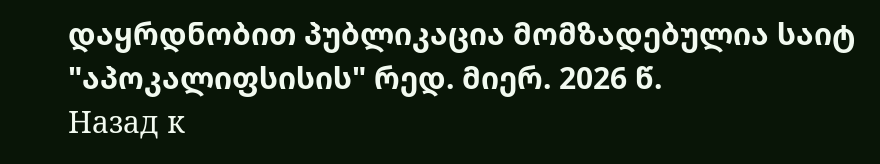დაყრდნობით პუბლიკაცია მომზადებულია საიტ "აპოკალიფსისის" რედ. მიერ. 2026 წ.
Назад к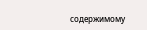содержимому